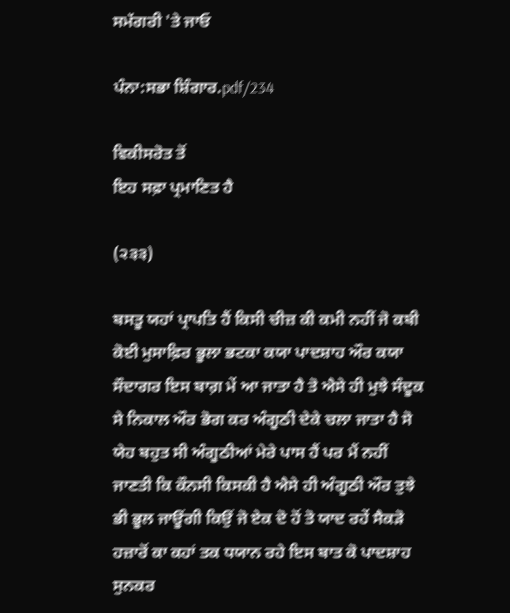ਸਮੱਗਰੀ 'ਤੇ ਜਾਓ

ਪੰਨਾ:ਸਭਾ ਸ਼ਿੰਗਾਰ.pdf/234

ਵਿਕੀਸਰੋਤ ਤੋਂ
ਇਹ ਸਫ਼ਾ ਪ੍ਰਮਾਣਿਤ ਹੈ

(੨੩੩)

ਬਸਤੂ ਯਹਾਂ ਪ੍ਰਾਪਤਿ ਹੈਂ ਕਿਸੀ ਚੀਜ਼ ਕੀ ਕਮੀ ਨਹੀਂ ਜੋ ਕਬੀ ਕੋਈ ਮੁਸਾਫ਼ਿਰ ਭੂਲਾ ਭਟਕਾ ਕਯਾ ਪਾਦਸ਼ਾਹ ਔਰ ਕਯਾ ਸੌਦਾਗਰ ਇਸ ਬਾਗ਼ ਮੇਂ ਆ ਜਾਤਾ ਹੈ ਤੋ ਐਸੇ ਹੀ ਮੁਝੇ ਸੰਦੂਕ ਸੇ ਨਿਕਾਲ ਔਰ ਭੋਗ ਕਰ ਅੰਗੂਠੀ ਦੇਕੇ ਚਲਾ ਜਾਤਾ ਹੈ ਸੋ ਯੇਹ ਬਹੁਤ ਸੀ ਅੰਗੂਠੀਆਂ ਮੇਰੇ ਪਾਸ ਹੈਂ ਪਰ ਮੈਂ ਨਹੀਂ ਜਾਣਤੀ ਕਿ ਕੌਨਸੀ ਕਿਸਕੀ ਹੈ ਐਸੇ ਹੀ ਅੰਗੂਠੀ ਔਰ ਤੁਝੇ ਭੀ ਭੂਲ ਜਾਊਂਗੀ ਕਿਉਂ ਜੋ ਏਕ ਦੋ ਹੋਂ ਤੋ ਯਾਦ ਰਹੇਂ ਸੈਕੜੋ ਹਜ਼ਾਰੋਂ ਕਾ ਕਹਾਂ ਤਕ ਧਯਾਨ ਰਹੇ ਇਸ ਬਾਤ ਕੋ ਪਾਦਸ਼ਾਹ ਸੁਨਕਰ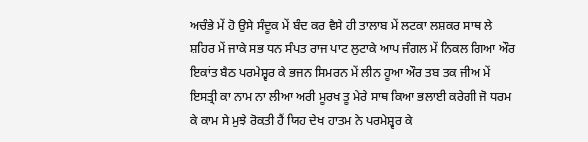ਅਚੰਭੇ ਮੇਂ ਹੋ ਉਸੇ ਸੰਦੂਕ ਮੇਂ ਬੰਦ ਕਰ ਵੈਸੇ ਹੀ ਤਾਲਾਬ ਮੇਂ ਲਟਕਾ ਲਸ਼ਕਰ ਸਾਥ ਲੇ ਸ਼ਹਿਰ ਮੇਂ ਜਾਕੇ ਸਭ ਧਨ ਸੰਪਤ ਰਾਜ ਪਾਟ ਲੁਟਾਕੇ ਆਪ ਜੰਗਲ ਮੇਂ ਨਿਕਲ ਗਿਆ ਔਰ ਇਕਾਂਤ ਬੈਠ ਪਰਮੇਸ਼੍ਵਰ ਕੇ ਭਜਨ ਸਿਮਰਨ ਮੇਂ ਲੀਨ ਹੂਆ ਔਰ ਤਬ ਤਕ ਜੀਅ ਮੇਂ ਇਸਤ੍ਰੀ ਕਾ ਨਾਮ ਨਾ ਲੀਆ ਅਰੀ ਮੂਰਖ ਤੂ ਮੇਰੇ ਸਾਥ ਕਿਆ ਭਲਾਈ ਕਰੇਗੀ ਜੋ ਧਰਮ ਕੇ ਕਾਮ ਸੇ ਮੁਝੇ ਰੋਕਤੀ ਹੈਂ ਯਿਹ ਦੇਖ ਹਾਤਮ ਨੇ ਪਰਮੇਸ਼੍ਵਰ ਕੇ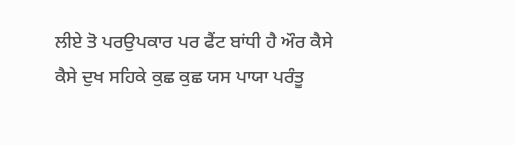ਲੀਏ ਤੋ ਪਰਉਪਕਾਰ ਪਰ ਫੈਂਟ ਬਾਂਧੀ ਹੈ ਔਰ ਕੈਸੇ ਕੈਸੇ ਦੁਖ ਸਹਿਕੇ ਕੁਛ ਕੁਛ ਯਸ ਪਾਯਾ ਪਰੰਤੂ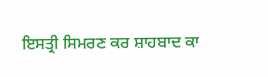ਇਸਤ੍ਰੀ ਸਿਮਰਣ ਕਰ ਸ਼ਾਹਬਾਦ ਕਾ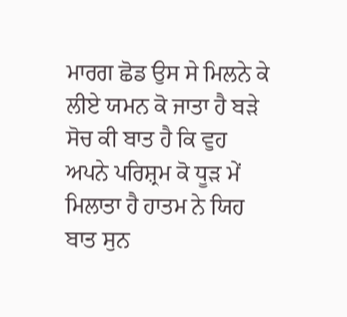ਮਾਰਗ ਛੋਡ ਉਸ ਸੇ ਮਿਲਨੇ ਕੇ ਲੀਏ ਯਮਨ ਕੋ ਜਾਤਾ ਹੈ ਬੜੇ ਸੋਚ ਕੀ ਬਾਤ ਹੈ ਕਿ ਵੁਹ ਅਪਨੇ ਪਰਿਸ਼੍ਰਮ ਕੋ ਧੂੜ ਮੇਂ ਮਿਲਾਤਾ ਹੈ ਹਾਤਮ ਨੇ ਯਿਹ ਬਾਤ ਸੁਨ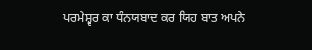ਪਰਮੇਸ਼੍ਵਰ ਕਾ ਧੰਨਯਬਾਦ ਕਰ ਯਿਹ ਬਾਤ ਅਪਨੇ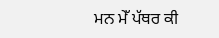ਮਨ ਮੇੱ ਪੱਥਰ ਕੀ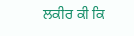ਲਕੀਰ ਕੀ ਕਿ